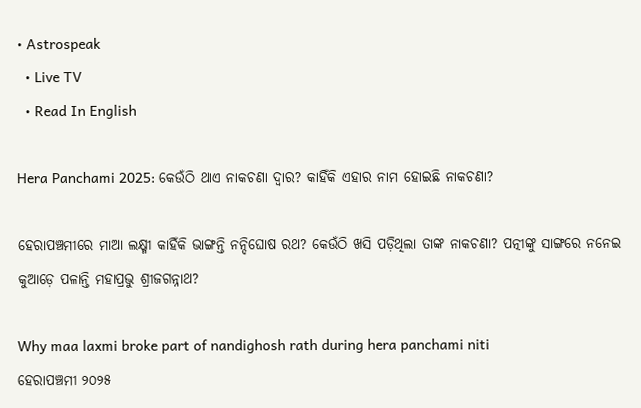• Astrospeak
  • Live TV
  • Read In English

Hera Panchami 2025: କେଉଁଠି ଥାଏ ନାକଚଣା ଦ୍ୱାର? କାହିଁକି ଏହାର ନାମ ହୋଇଛି ନାକଚଣା?

ହେରାପଞ୍ଚମୀରେ ମାଆ ଲକ୍ଷ୍ମୀ କାହିଁକି ଭାଙ୍ଗନ୍ତି ନନ୍ଦିଘୋଷ ରଥ? କେଉଁଠି ଖସି ପଡ଼ିଥିଲା ତାଙ୍କ ନାକଚଣା? ପତ୍ନୀଙ୍କୁ ସାଙ୍ଗରେ ନନେଇ କୁଆଡ଼େ ପଳାନ୍ତି ମହାପ୍ରଭୁ ଶ୍ରୀଜଗନ୍ନାଥ?

Why maa laxmi broke part of nandighosh rath during hera panchami niti
ହେରାପଞ୍ଚମୀ ୨୦୨୫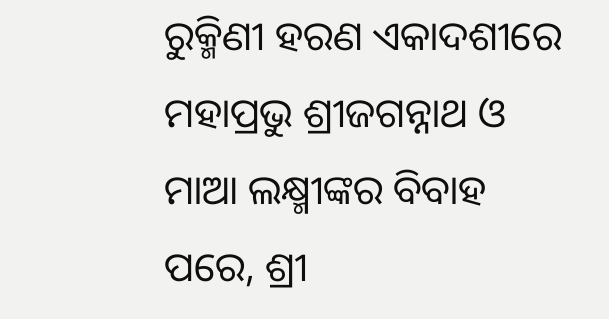ରୁକ୍ମିଣୀ ହରଣ ଏକାଦଶୀରେ ମହାପ୍ରଭୁ ଶ୍ରୀଜଗନ୍ନାଥ ଓ ମାଆ ଲକ୍ଷ୍ମୀଙ୍କର ବିବାହ ପରେ, ଶ୍ରୀ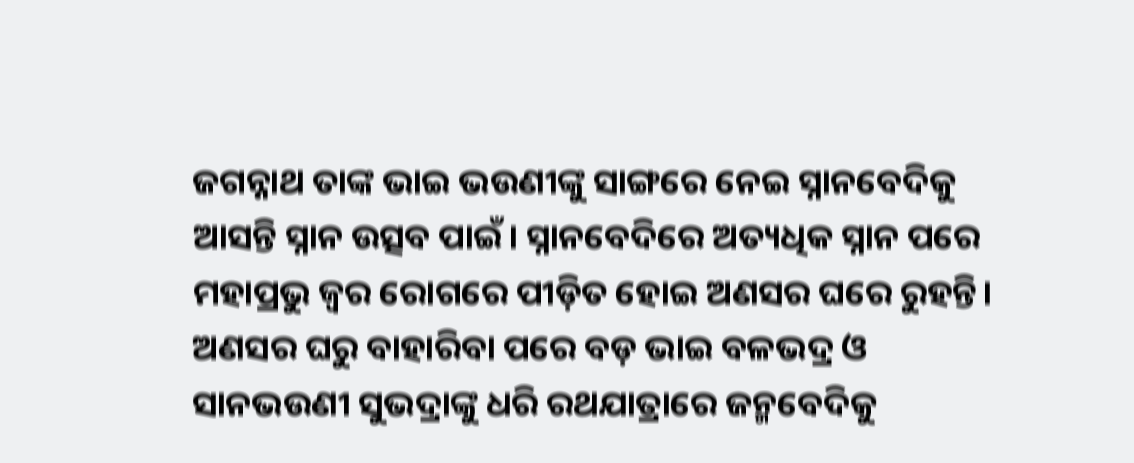ଜଗନ୍ନାଥ ତାଙ୍କ ଭାଇ ଭଉଣୀଙ୍କୁ ସାଙ୍ଗରେ ନେଇ ସ୍ନାନବେଦିକୁ ଆସନ୍ତି ସ୍ନାନ ଉତ୍ସବ ପାଇଁ। ସ୍ନାନବେଦିରେ ଅତ୍ୟଧିକ ସ୍ନାନ ପରେ ମହାପ୍ରଭୁ ଜ୍ଵର ରୋଗରେ ପୀଡ଼ିତ ହୋଇ ଅଣସର ଘରେ ରୁହନ୍ତି। ଅଣସର ଘରୁ ବାହାରିବା ପରେ ବଡ଼ ଭାଇ ବଳଭଦ୍ର ଓ ସାନଭଉଣୀ ସୁଭଦ୍ରାଙ୍କୁ ଧରି ରଥଯାତ୍ରାରେ ଜନ୍ମବେଦିକୁ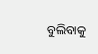ବୁଲିବାକୁ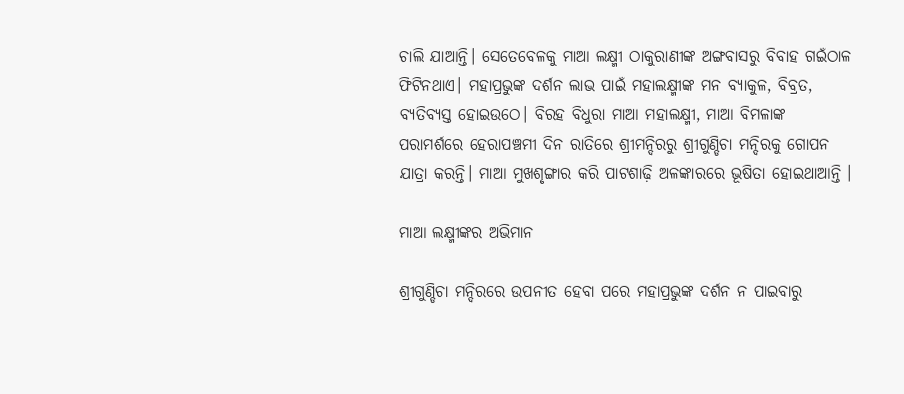ଚାଲି ଯାଆନ୍ତି। ସେତେବେଳକୁ ମାଆ ଲକ୍ଷ୍ମୀ ଠାକୁରାଣୀଙ୍କ ଅଙ୍ଗବାସରୁ ବିବାହ ଗଇଁଠାଳ ଫିଟିନଥାଏ। ମହାପ୍ରଭୁଙ୍କ ଦର୍ଶନ ଲାଭ ପାଇଁ ମହାଲକ୍ଷ୍ମୀଙ୍କ ମନ ବ୍ୟାକୁଳ, ବିବ୍ରତ, ବ୍ୟତିବ୍ୟସ୍ତ ହୋଇଉଠେ। ବିରହ ବିଧୁରା ମାଆ ମହାଲକ୍ଷ୍ମୀ, ମାଆ ବିମଳାଙ୍କ ପରାମର୍ଶରେ ହେରାପଞ୍ଚମୀ ଦିନ ରାତିରେ ଶ୍ରୀମନ୍ଦିରରୁ ଶ୍ରୀଗୁଣ୍ଡିଚା ମନ୍ଦିରକୁ ଗୋପନ ଯାତ୍ରା କରନ୍ତି। ମାଆ ମୁଖଶୃଙ୍ଗାର କରି ପାଟଶାଢ଼ି ଅଳଙ୍କାରରେ ଭୂଷିତା ହୋଇଥାଆନ୍ତି ।

ମାଆ ଲକ୍ଷ୍ମୀଙ୍କର ଅଭିମାନ

ଶ୍ରୀଗୁଣ୍ଡିଚା ମନ୍ଦିରରେ ଉପନୀତ ହେବା ପରେ ମହାପ୍ରଭୁଙ୍କ ଦର୍ଶନ ନ ପାଇବାରୁ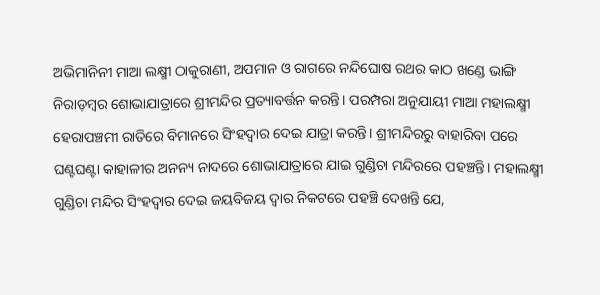ଅଭିମାନିନୀ ମାଆ ଲକ୍ଷ୍ମୀ ଠାକୁରାଣୀ, ଅପମାନ ଓ ରାଗରେ ନନ୍ଦିଘୋଷ ରଥର କାଠ ଖଣ୍ଡେ ଭାଙ୍ଗି ନିରାଡ଼ମ୍ବର ଶୋଭାଯାତ୍ରାରେ ଶ୍ରୀମନ୍ଦିର ପ୍ରତ୍ୟାବର୍ତ୍ତନ କରନ୍ତି। ପରମ୍ପରା ଅନୁଯାୟୀ ମାଆ ମହାଲକ୍ଷ୍ମୀ ହେରାପଞ୍ଚମୀ ରାତିରେ ବିମାନରେ ସିଂହଦ୍ଵାର ଦେଇ ଯାତ୍ରା କରନ୍ତି। ଶ୍ରୀମନ୍ଦିରରୁ ବାହାରିବା ପରେ ଘଣ୍ଟଘଣ୍ଟା କାହାଳୀର ଅନନ୍ୟ ନାଦରେ ଶୋଭାଯାତ୍ରାରେ ଯାଇ ଗୁଣ୍ଡିଚା ମନ୍ଦିରରେ ପହଞ୍ଚନ୍ତି। ମହାଲକ୍ଷ୍ମୀ ଗୁଣ୍ଡିଚା ମନ୍ଦିର ସିଂହଦ୍ଵାର ଦେଇ ଜ‌ୟବିଜୟ ଦ୍ଵାର ନିକଟରେ ପହଞ୍ଚି ଦେଖନ୍ତି ଯେ,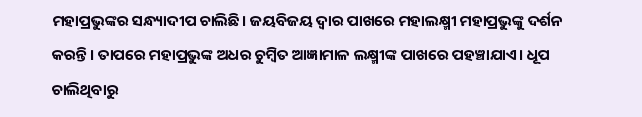ମହାପ୍ରଭୁଙ୍କର ସନ୍ଧ୍ୟାଦୀପ ଚାଲିଛି। ଜୟବିଜୟ ଦ୍ଵାର ପାଖରେ ମହାଲକ୍ଷ୍ମୀ ମହାପ୍ରଭୁଙ୍କୁ ଦର୍ଶନ କରନ୍ତି। ତାପରେ ମହାପ୍ରଭୁଙ୍କ ଅଧର ଚୁମ୍ବିତ ଆଜ୍ଞାମାଳ ଲକ୍ଷ୍ମୀଙ୍କ ପାଖରେ ପହଞ୍ଚାଯାଏ। ଧୂପ ଚାଲିଥିବାରୁ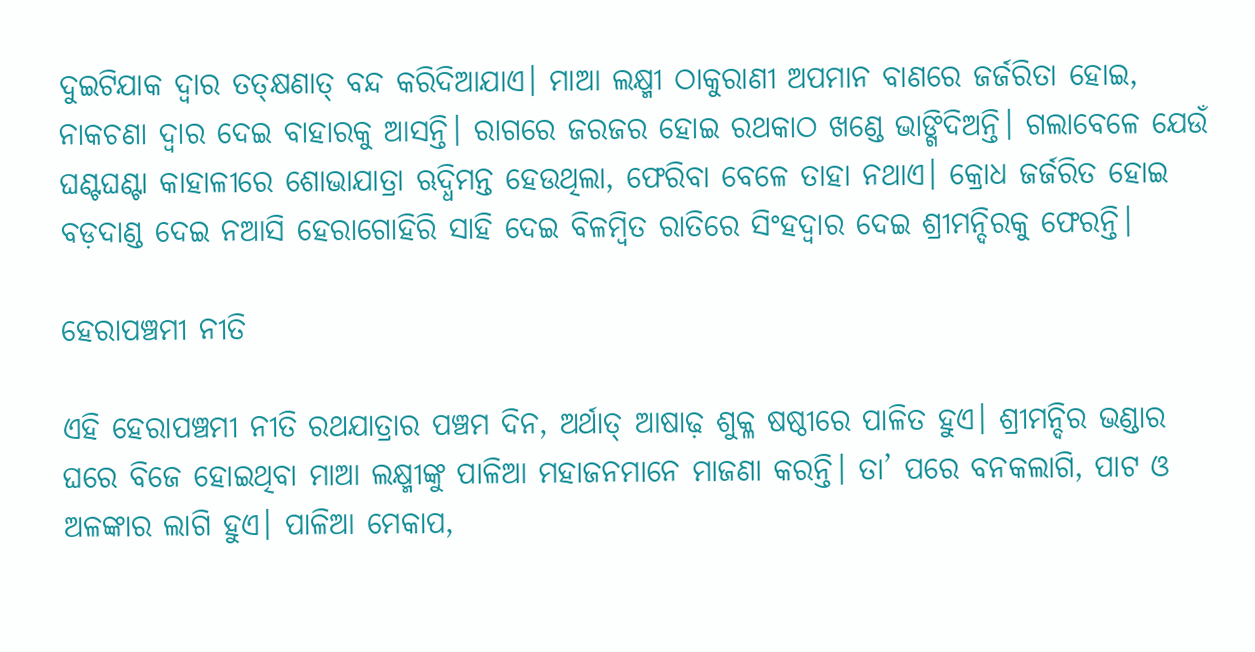ଦୁଇଟିଯାକ ଦ୍ଵାର ତତ୍‌କ୍ଷଣାତ୍ ବନ୍ଦ କରିଦିଆଯାଏ। ମାଆ ଲକ୍ଷ୍ମୀ ଠାକୁରାଣୀ ଅପମାନ ବାଣରେ ଜର୍ଜରିତା ହୋଇ, ନାକଚଣା ଦ୍ୱାର ଦେଇ ବାହାରକୁ ଆସନ୍ତି। ରାଗରେ ଜରଜର ହୋଇ ରଥକାଠ ଖଣ୍ଡେ ଭାଙ୍ଗିଦିଅନ୍ତି। ଗଲାବେଳେ ଯେଉଁ ଘଣ୍ଟଘଣ୍ଟା କାହାଳୀରେ ଶୋଭାଯାତ୍ରା ଋଦ୍ଧିମନ୍ତ ହେଉଥିଲା, ଫେରିବା ବେଳେ ତାହା ନଥାଏ। କ୍ରୋଧ ଜର୍ଜରିତ ହୋଇ ବଡ଼ଦାଣ୍ଡ ଦେଇ ନଆସି ହେରାଗୋହିରି ସାହି ଦେଇ ବିଳମ୍ବିତ ରାତିରେ ସିଂହଦ୍ଵାର ଦେଇ ଶ୍ରୀମନ୍ଦିରକୁ ଫେରନ୍ତି।

ହେରାପଞ୍ଚମୀ ନୀତି

ଏହି ହେରାପଞ୍ଚମୀ ନୀତି ରଥଯାତ୍ରାର ପଞ୍ଚମ ଦିନ, ଅର୍ଥାତ୍ ଆଷାଢ଼ ଶୁକ୍ଳ ଷଷ୍ଠୀରେ ପାଳିତ ହୁଏ। ଶ୍ରୀମନ୍ଦିର ଭଣ୍ଡାର ଘରେ ବିଜେ ହୋଇଥିବା ମାଆ ଲକ୍ଷ୍ମୀଙ୍କୁ ପାଳିଆ ମହାଜନମାନେ ମାଜଣା କରନ୍ତି। ତା’ ପରେ ବନକଲାଗି, ପାଟ ଓ ଅଳଙ୍କାର ଲାଗି ହୁଏ। ପାଳିଆ ମେକାପ,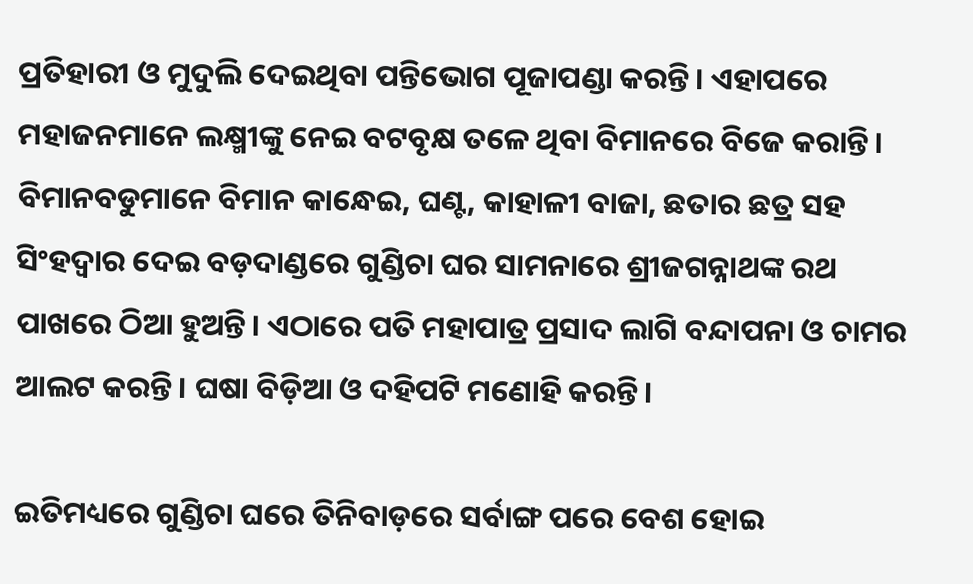ପ୍ରତିହାରୀ ଓ ମୁଦୁଲି ଦେଇଥିବା ପନ୍ତିଭୋଗ ପୂଜାପଣ୍ଡା କରନ୍ତି। ଏହାପରେ ମହାଜନମାନେ ଲକ୍ଷ୍ମୀଙ୍କୁ ନେଇ ବଟବୃକ୍ଷ ତଳେ ଥିବା ବିମାନରେ ବିଜେ କରାନ୍ତି। ବିମାନବଡୁମାନେ ବିମାନ କାନ୍ଧେଇ, ଘଣ୍ଟ, କାହାଳୀ ବାଜା, ଛତାର ଛତ୍ର ସହ ସିଂହଦ୍ଵାର ଦେଇ ବଡ଼ଦାଣ୍ଡରେ ଗୁଣ୍ଡିଚା ଘର ସାମନାରେ ଶ୍ରୀଜଗନ୍ନାଥଙ୍କ ରଥ ପାଖରେ ଠିଆ ହୁଅନ୍ତି। ଏଠାରେ ପତି ମହାପାତ୍ର ପ୍ରସାଦ ଲାଗି ବନ୍ଦାପନା ଓ ଚାମର ଆଲଟ କରନ୍ତି। ଘଷା ବିଡ଼ିଆ ଓ ଦହିପଟି ମଣୋହି କରନ୍ତି।

ଇତିମଧ୍ୟରେ ଗୁଣ୍ଡିଚା ଘରେ ତିନିବାଡ଼ରେ ସର୍ବାଙ୍ଗ ପରେ ବେଶ ହୋଇ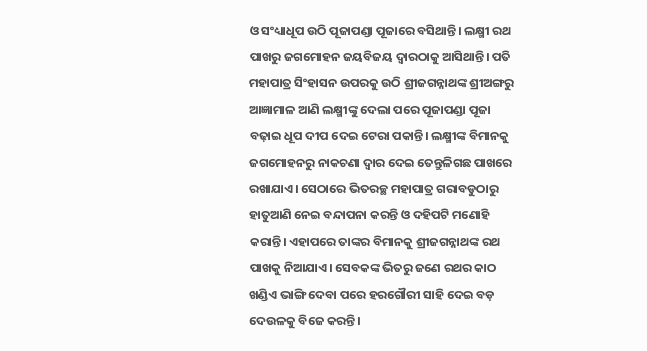ଓ ସଂଧ୍ୟାଧୂପ ଉଠି ପୂଜାପଣ୍ଡା ପୂଜାରେ ବସିଥାନ୍ତି। ଲକ୍ଷ୍ମୀ ରଥ ପାଖରୁ ଜଗମୋହନ ଜୟବିଜୟ ଦ୍ଵାରଠାକୁ ଆସିଥାନ୍ତି। ପତି ମହାପାତ୍ର ସିଂହାସନ ଉପରକୁ ଉଠି ଶ୍ରୀଜଗନ୍ନାଥଙ୍କ ଶ୍ରୀଅଙ୍ଗରୁ ଆଜ୍ଞାମାଳ ଆଣି ଲକ୍ଷ୍ମୀଙ୍କୁ ଦେଲା ପରେ ପୂଜାପଣ୍ଡା ପୂଜା ବଢ଼ାଇ ଧୂପ ଦୀପ ଦେଇ ଟେରା ପକାନ୍ତି। ଲକ୍ଷ୍ମୀଙ୍କ ବିମାନକୁ ଜଗମୋହନରୁ ନାକଚଣା ଦ୍ଵାର ଦେଇ ତେନ୍ତୁଳିଗଛ ପାଖରେ ରଖାଯାଏ। ସେଠାରେ ଭିତରଚ୍ଛ ମହାପାତ୍ର ଗରାବଡୁଠାରୁ ହାତୁଆଣି ନେଇ ବନ୍ଦାପନା କରନ୍ତି ଓ ଦହିପଟି ମଣୋହି କରାନ୍ତି। ଏହାପରେ ତାଙ୍କର ବିମାନକୁ ଶ୍ରୀଜଗନ୍ନାଥଙ୍କ ରଥ ପାଖକୁ ନିଆଯାଏ। ସେବକଙ୍କ ଭିତରୁ ଜଣେ ରଥର କାଠ ଖଣ୍ଡିଏ ଭାଙ୍ଗି ଦେବା ପରେ ହରଗୌରୀ ସାହି ଦେଇ ବଡ଼ ଦେଉଳକୁ ବିଜେ କରନ୍ତି।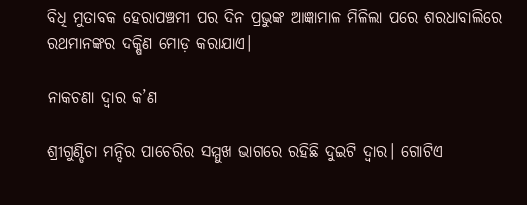ବିଧି ମୁତାବକ ହେରାପଞ୍ଚମୀ ପର ଦିନ ପ୍ରଭୁଙ୍କ ଆଜ୍ଞାମାଳ ମିଳିଲା ପରେ ଶରଧାବାଲିରେ ରଥମାନଙ୍କର ଦକ୍ଷିଣ ମୋଡ଼ କରାଯାଏ।

ନାକଚଣା ଦ୍ଵାର କ’ଣ

ଶ୍ରୀଗୁଣ୍ଡିଚା ମନ୍ଦିର ପାଚେରିର ସମ୍ମୁଖ ଭାଗରେ ରହିଛି ଦୁଇଟି ଦ୍ୱାର। ଗୋଟିଏ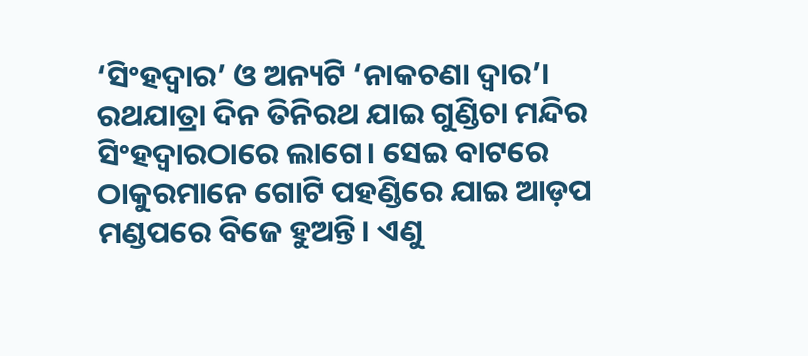‘ସିଂହଦ୍ୱାର’ ଓ ଅନ୍ୟଟି ‘ନାକଚଣା ଦ୍ୱାର’। ରଥଯାତ୍ରା ଦିନ ତିନିରଥ ଯାଇ ଗୁଣ୍ଡିଚା ମନ୍ଦିର ସିଂହଦ୍ୱାରଠାରେ ଲାଗେ। ସେଇ ବାଟରେ ଠାକୁରମାନେ ଗୋଟି ପହଣ୍ଡିରେ ଯାଇ ଆଡ଼ପ ମଣ୍ଡପରେ ବିଜେ ହୁଅନ୍ତି। ଏଣୁ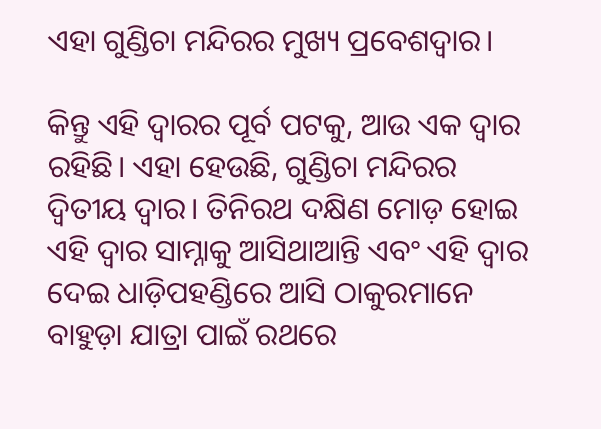ଏହା ଗୁଣ୍ଡିଚା ମନ୍ଦିରର ମୁଖ୍ୟ ପ୍ରବେଶଦ୍ୱାର।

କିନ୍ତୁ ଏହି ଦ୍ୱାରର ପୂର୍ବ ପଟକୁ, ଆଉ ଏକ ଦ୍ୱାର ରହିଛି। ଏହା ହେଉଛି, ଗୁଣ୍ଡିଚା ମନ୍ଦିରର ଦ୍ୱିତୀୟ ଦ୍ୱାର। ତିନିରଥ ଦକ୍ଷିଣ ମୋଡ଼ ହୋଇ ଏହି ଦ୍ୱାର ସାମ୍ନାକୁ ଆସିଥାଆନ୍ତି ଏବଂ ଏହି ଦ୍ୱାର ଦେଇ ଧାଡ଼ିପହଣ୍ଡିରେ ଆସି ଠାକୁରମାନେ ବାହୁଡ଼ା ଯାତ୍ରା ପାଇଁ ରଥରେ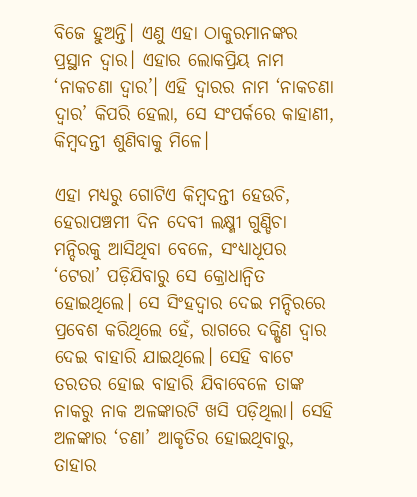ବିଜେ ହୁଅନ୍ତି। ଏଣୁ ଏହା ଠାକୁରମାନଙ୍କର ପ୍ରସ୍ଥାନ ଦ୍ୱାର। ଏହାର ଲୋକପ୍ରିୟ ନାମ ‘ନାକଚଣା ଦ୍ୱାର’। ଏହି ଦ୍ୱାରର ନାମ ‘ନାକଚଣା ଦ୍ୱାର’ କିପରି ହେଲା, ସେ ସଂପର୍କରେ କାହାଣୀ, କିମ୍ବଦନ୍ତୀ ଶୁଣିବାକୁ ମିଳେ।

ଏହା ମଧ୍ୟରୁ ଗୋଟିଏ କିମ୍ବଦନ୍ତୀ ହେଉଚି, ହେରାପଞ୍ଚମୀ ଦିନ ଦେବୀ ଲକ୍ଷ୍ମୀ ଗୁଣ୍ଡିଚା ମନ୍ଦିରକୁ ଆସିଥିବା ବେଳେ, ସଂଧ୍ୟାଧୂପର ‘ଟେରା’ ପଡ଼ିଯିବାରୁ ସେ କ୍ରୋଧାନ୍ୱିତ ହୋଇଥିଲେ। ସେ ସିଂହଦ୍ୱାର ଦେଇ ମନ୍ଦିରରେ ପ୍ରବେଶ କରିଥିଲେ ହେଁ, ରାଗରେ ଦକ୍ଷିଣ ଦ୍ୱାର ଦେଇ ବାହାରି ଯାଇଥିଲେ। ସେହି ବାଟେ ତରତର ହୋଇ ବାହାରି ଯିବାବେଳେ ତାଙ୍କ ନାକରୁ ନାକ ଅଳଙ୍କାରଟି ଖସି ପଡ଼ିଥିଲା। ସେହି ଅଳଙ୍କାର ‘ଚଣା’ ଆକୃତିର ହୋଇଥିବାରୁ, ତାହାର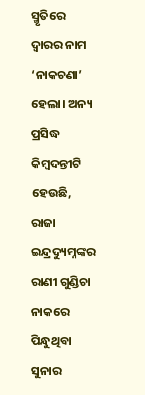ସ୍ମୃତିରେ ଦ୍ୱାରର ନାମ ‘ନାକଚଣା’ ହେଲା। ଅନ୍ୟ ପ୍ରସିଦ୍ଧ କିମ୍ବଦନ୍ତୀଟି ହେଉଛି, ରାଜା ଇନ୍ଦ୍ରଦ୍ୟୁମ୍ନଙ୍କର ରାଣୀ ଗୁଣ୍ଡିଚା ନାକରେ ପିନ୍ଧୁଥିବା ସୁନାର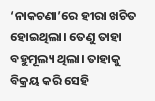‘ନାକଚଣା’ରେ ହୀରା ଖଚିତ ହୋଇଥିଲା। ତେଣୁ ତାହା ବହୁମୂଲ୍ୟ ଥିଲା। ତାହାକୁ ବିକ୍ରୟ କରି ସେହି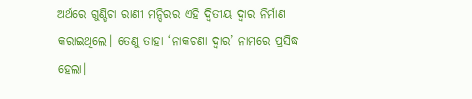ଅର୍ଥରେ ଗୁଣ୍ଡିଚା ରାଣୀ ମନ୍ଦିରର ଏହି ଦ୍ୱିତୀୟ ଦ୍ୱାର ନିର୍ମାଣ କରାଇଥିଲେ। ତେଣୁ ତାହା ‘ନାକଚଣା ଦ୍ୱାର’ ନାମରେ ପ୍ରସିଦ୍ଧ ହେଲା।